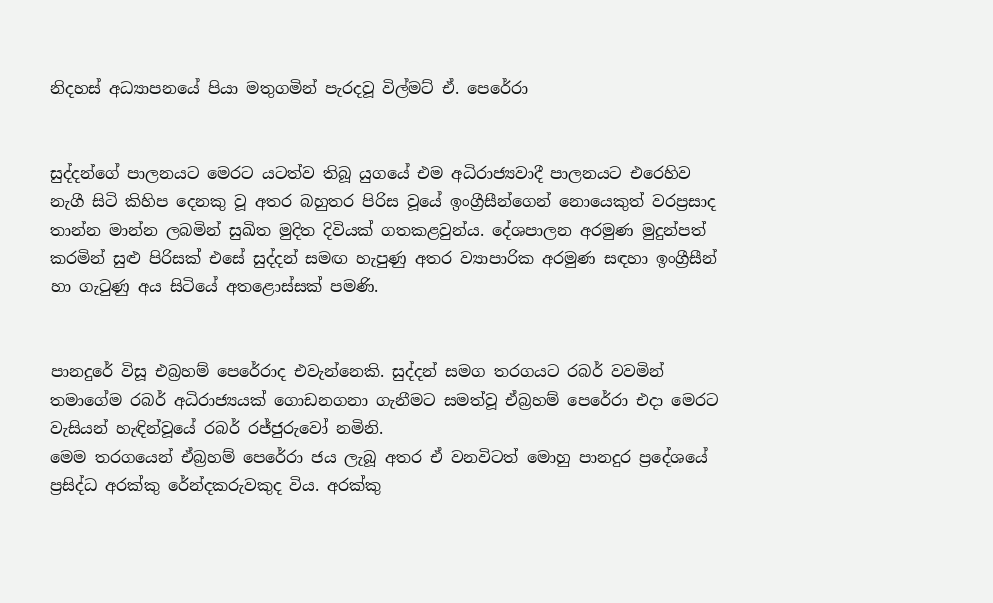නිදහස් අධ්‍යාපනයේ පියා මතුගමින් පැරදවූ විල්මට් ඒ. පෙරේරා


සුද්දන්ගේ පාලනයට මෙරට යටත්ව තිබූ යුගයේ එම අධිරාජ්‍යවාදී පාලනයට එරෙහිව නැගී සිටි කිහිප දෙනකු වූ අතර බහුතර පිරිස වූයේ ඉංග්‍රීසීන්ගෙන් නොයෙකුත් වරප්‍රසාද තාන්න මාන්න ලබමින් සුඛිත මුදිත දිවියක් ගතකළවුන්ය. දේශපාලන අරමුණ මුදුන්පත් කරමින් සුළු පිරිසක් එසේ සුද්දන් සමඟ හැපුණු අතර ව්‍යාපාරික අරමුණ සඳහා ඉංග්‍රීසීන් හා ගැටුණු අය සිටියේ අතළොස්සක් පමණි.


පානදුරේ විසූ එබ්‍රහම් පෙරේරාද එවැන්නෙකි. සුද්දන් සමග තරගයට රබර් වවමින් තමාගේම රබර් අධිරාජ්‍යයක් ගොඩනගනා ගැනීමට සමත්වූ ඒබ්‍රහම් පෙරේරා එදා මෙරට වැසියන් හැඳින්වූයේ රබර් රජ්ජුරුවෝ නමිනි.
මෙම තරගයෙන් ඒබ්‍රහම් පෙරේරා ජය ලැබූ අතර ඒ වනවිටත් මොහු පානදුර ප්‍රදේශයේ ප්‍රසිද්ධ අරක්කු රේන්දකරුවකුද විය. අරක්කු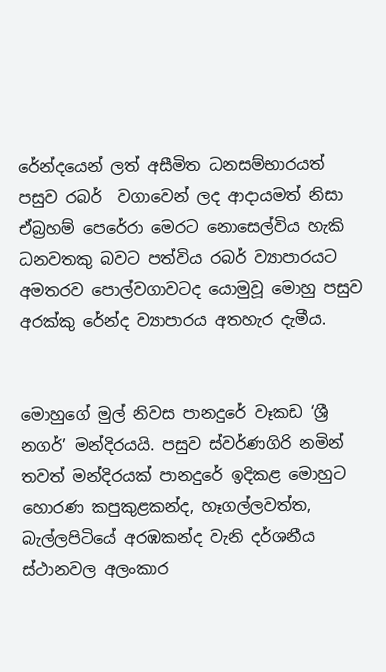රේන්දයෙන් ලත් අසීමිත ධනසම්භාරයත් පසුව රබර්  වගාවෙන් ලද ආදායමත් නිසා ඒබ්‍රහම් පෙරේරා මෙරට නොසෙල්විය හැකි ධනවතකු බවට පත්විය රබර් ව්‍යාපාරයට අමතරව පොල්වගාවටද යොමුවූ මොහු පසුව අරක්කු රේන්ද ව්‍යාපාරය අතහැර දැමීය.


මොහුගේ මුල් නිවස පානදුරේ වෑකඩ ‘ශ්‍රී නගර්’ මන්දිරයයි. පසුව ස්වර්ණගිරි නමින් තවත් මන්දිරයක් පානදුරේ ඉදිකළ මොහුට හොරණ කපුකුළකන්ද, හෑගල්ලවත්ත, බැල්ලපිටියේ අරඹකන්ද වැනි දර්ශනීය ස්ථානවල අලංකාර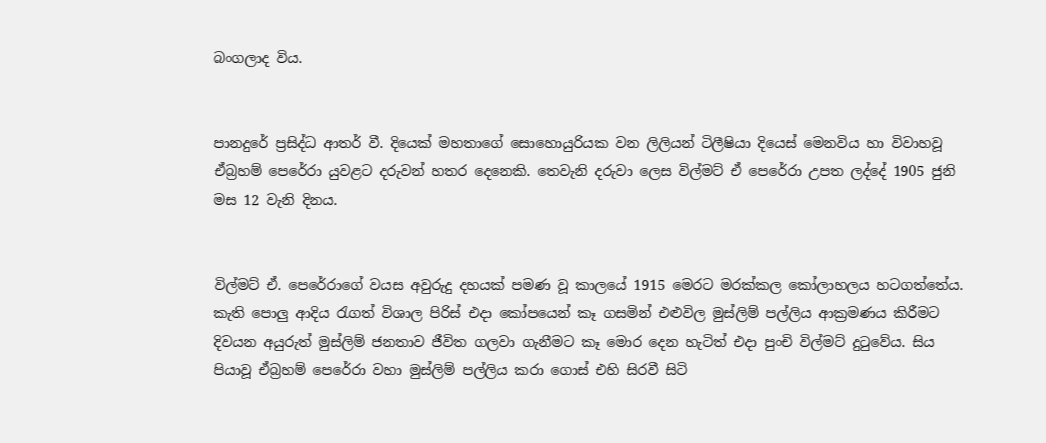බංගලාද විය.


පානදුරේ ප්‍රසිද්ධ ආතර් වී. දියෙක් මහතාගේ සොහොයුරියක වන ලිලියන් ටිලීෂියා දියෙස් මෙනවිය හා විවාහවූ ඒබ්‍රහම් පෙරේරා යුවළට දරුවන් හතර දෙනෙකි. තෙවැනි දරුවා ලෙස විල්මට් ඒ පෙරේරා උපත ලද්දේ 1905 ජුනි මස 12 වැනි දිනය.


විල්මට් ඒ. පෙරේරාගේ වයස අවුරුදු දහයක් පමණ වූ කාලයේ 1915 මෙරට මරක්කල කෝලාහලය හටගත්තේය. කැති පොලු ආදිය රැගත් විශාල පිරිස් එදා කෝපයෙන් කෑ ගසමින් එළුවිල මුස්ලිම් පල්ලිය ආක්‍රමණය කිරීමට දිවයන අයුරුත් මුස්ලිම් ජනතාව ජීවිත ගලවා ගැනීමට කෑ මොර දෙන හැටිත් එදා පුංචි විල්මට් දුටුවේය. සිය පියාවූ ඒබ්‍රහම් පෙරේරා වහා මුස්ලිම් පල්ලිය කරා ගොස් එහි සිරවී සිටි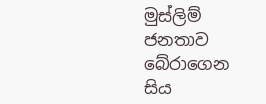මුස්ලිම් ජනතාව බේරාගෙන සිය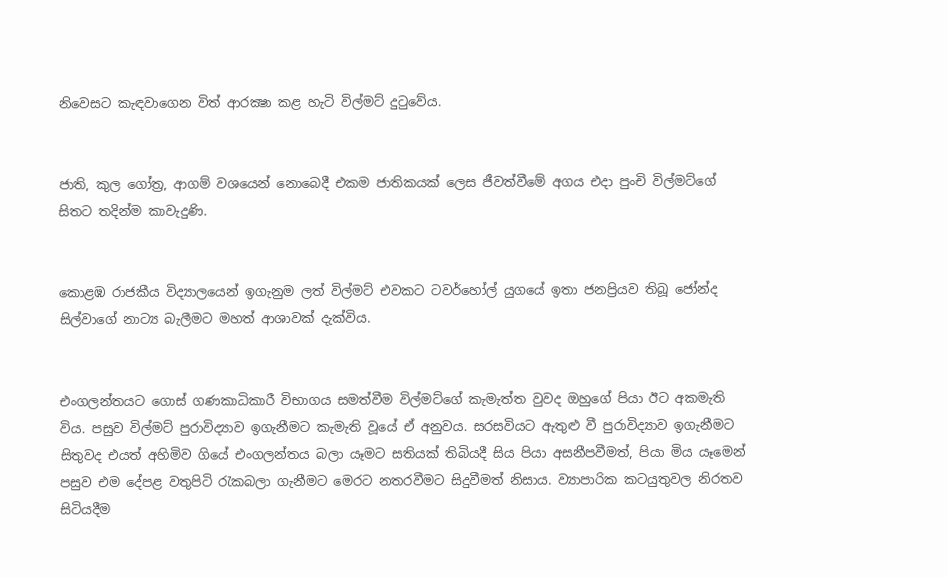නිවෙසට කැඳවාගෙන විත් ආරක්‍ෂා කළ හැටි විල්මට් දුටුවේය.


ජාති, කුල ගෝත්‍ර, ආගම් වශයෙන් නොබෙදී එකම ජාතිකයක් ලෙස ජීවත්වීමේ අගය එදා පුංචි විල්මට්ගේ සිතට තදින්ම කාවැදුණි.


කොළඹ රාජකීය විද්‍යාලයෙන් ඉගැනුම ලත් විල්මට් එවකට ටවර්හෝල් යුගයේ ඉතා ජනප්‍රියව තිබූ ජෝන්ද සිල්වාගේ නාට්‍ය බැලීමට මහත් ආශාවක් දැක්විය.


එංගලන්තයට ගොස් ගණකාධිකාරී විභාගය සමත්වීම විල්මට්ගේ කැමැත්ත වුවද ඔහුගේ පියා ඊට අකමැති විය. පසුව විල්මට් පුරාවිද්‍යාව ඉගැනීමට කැමැති වූයේ ඒ අනුවය. සරසවියට ඇතුළු වී පුරාවිද්‍යාව ඉගැනීමට සිතුවද එයත් අහිමිව ගියේ එංගලන්තය බලා යෑමට සතියක් තිබියදී සිය පියා අසනීපවීමත්, පියා මිය යෑමෙන් පසුව එම දේපළ වතුපිටි රැකබලා ගැනීමට මෙරට නතරවීමට සිදුවීමත් නිසාය. ව්‍යාපාරික කටයුතුවල නිරතව සිටියදීම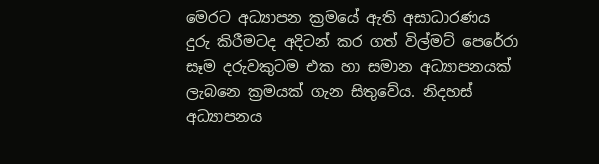මෙරට අධ්‍යාපන ක්‍රමයේ ඇති අසාධාරණය දුරු කිරීමටද අදිටන් කර ගත් විල්මට් පෙරේරා සෑම දරුවකුටම එක හා සමාන අධ්‍යාපනයක් ලැබනෙ ක්‍රමයක් ගැන සිතුවේය. නිදහස් අධ්‍යාපනය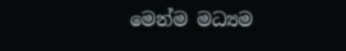මෙන්ම මධ්‍යම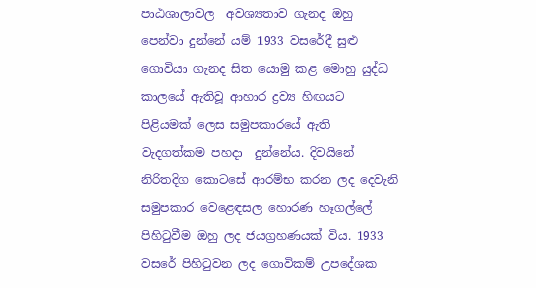පාඨශාලාවල  අවශ්‍යතාව ගැනද ඔහු පෙන්වා දුන්නේ යම් 1933 වසරේදී සුළු ගොවියා ගැනද සිත යොමු කළ මොහු යුද්ධ කාලයේ ඇතිවූ ආහාර ද්‍රව්‍ය හිඟයට පිළියමක් ලෙස සමුපකාරයේ ඇති වැදගත්කම පහදා  දුන්නේය. දිවයිනේ නිරිතදිග කොටසේ ආරම්භ කරන ලද දෙවැනි සමුපකාර වෙළෙඳසල හොරණ හෑගල්ලේ පිහිටුවීම ඔහු ලද ජයග්‍රහණයක් විය. 1933 වසරේ පිහිටුවන ලද ගොවිකම් උපදේශක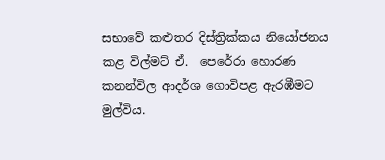සභාවේ කළුතර දිස්ත්‍රික්කය නියෝජනය කළ විල්මට් ඒ.  පෙරේරා හොරණ කනන්විල ආදර්ශ ගොවිපළ ඇරඹීමට මුල්විය.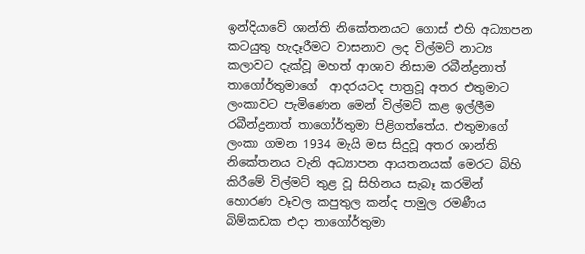ඉන්දියාවේ ශාන්ති නිකේතනයට ගොස් එහි අධ්‍යාපන කටයුතු හැදෑරීමට වාසනාව ලද විල්මට් නාට්‍ය කලාවට දැක්වූ මහත් ආශාව නිසාම රබීන්ද්‍රනාත් තාගෝර්තුමාගේ  ආදරයටද පාත්‍රවූ අතර එතුමාට ලංකාවට පැමිණෙන මෙන් විල්මට් කළ ඉල්ලීම රබීන්ද්‍රනාත් තාගෝර්තුමා පිළිගත්තේය. එතුමාගේ ලංකා ගමන 1934 මැයි මස සිදුවූ අතර ශාන්ති නිකේතනය වැනි අධ්‍යාපන ආයතනයක් මෙරට බිහි කිරීමේ විල්මට් තුළ වූ සිහිනය සැබෑ කරමින් හොරණ වෑවල කපුතුල කන්ද පාමුල රමණීය බිම්කඩක එදා තාගෝර්තුමා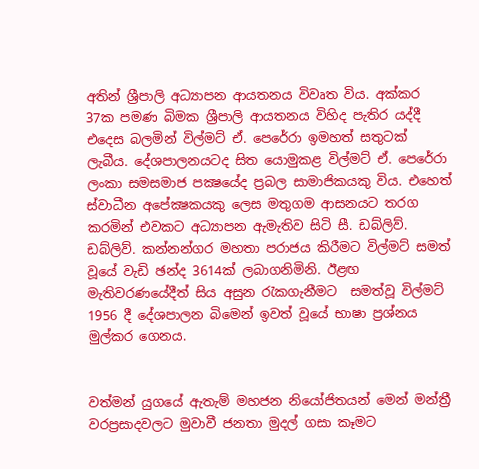අතින් ශ්‍රීපාලි අධ්‍යාපන ආයතනය විවෘත විය. අක්කර 37ක පමණ බිමක ශ්‍රීපාලි ආයතනය විහිද පැතිර යද්දී එදෙස බලමින් විල්මට් ඒ. පෙරේරා ඉමහත් සතුටක් ලැබීය. දේශපාලනයටද සිත යොමුකළ විල්මට් ඒ. පෙරේරා ලංකා සමසමාජ පක්‍ෂයේද ප්‍රබල සාමාජිකයකු විය. එහෙත් ස්වාධීන අපේක්‍ෂකයකු ලෙස මතුගම ආසනයට තරග කරමින් එවකට අධ්‍යාපන ඇමැතිව සිටි සී. ඩබ්ලිව්. ඩබ්ලිව්. කන්නන්ගර මහතා පරාජය කිරීමට විල්මට් සමත් වූයේ වැඩි ඡන්ද 3614ක් ලබාගනිමිනි. ඊළඟ මැතිවරණයේදීත් සිය අසුන රැකගැනීමට  සමත්වූ විල්මට් 1956 දී දේශපාලන බිමෙන් ඉවත් වූයේ භාෂා ප්‍රශ්නය මුල්කර ගෙනය.


වත්මන් යුගයේ ඇතැම් මහජන නියෝජිතයන් මෙන් මන්ත්‍රී වරප්‍රසාදවලට මුවාවී ජනතා මුදල් ගසා කෑමට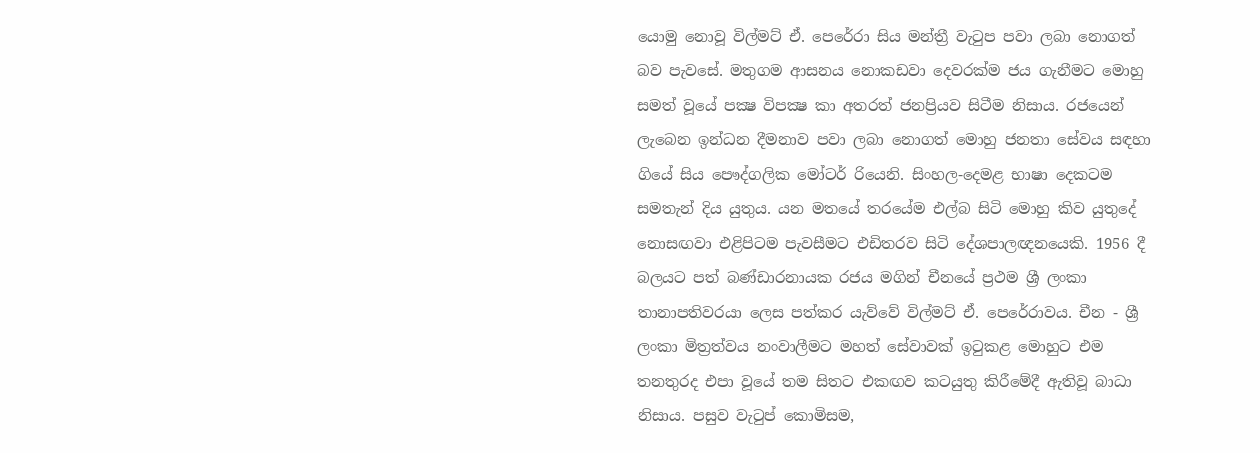යොමු නොවූ විල්මට් ඒ. පෙරේරා සිය මන්ත්‍රී වැටුප පවා ලබා නොගත් බව පැවසේ. මතුගම ආසනය නොකඩවා දෙවරක්ම ජය ගැනීමට මොහු සමත් වූයේ පක්‍ෂ විපක්‍ෂ කා අතරත් ජනප්‍රියව සිටීම නිසාය. රජයෙන් ලැබෙන ඉන්ධන දීමනාව පවා ලබා නොගත් මොහු ජනතා සේවය සඳහා ගියේ සිය පෞද්ගලික මෝටර් රියෙනි. සිංහල-දෙමළ භාෂා දෙකටම සමතැන් දිය යුතුය. යන මතයේ තරයේම එල්බ සිටි මොහු කිව යුතුදේ නොසඟවා එළිපිටම පැවසීමට එඩිතරව සිටි දේශපාලඥනයෙකි. 1956 දී බලයට පත් බණ්ඩාරනායක රජය මගින් චීනයේ ප්‍රථම ශ්‍රී ලංකා තානාපතිවරයා ලෙස පත්කර යැව්වේ විල්මට් ඒ. පෙරේරාවය. චීන - ශ්‍රී ලංකා මිත්‍රත්වය නංවාලීමට මහත් සේවාවක් ඉටුකළ මොහුට එම තනතුරද එපා වූයේ තම සිතට එකඟව කටයුතු කිරීමේදී ඇතිවූ බාධා නිසාය. පසුව වැටුප් කොමිසම,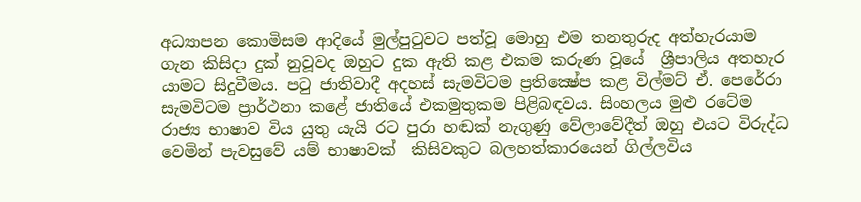අධ්‍යාපන කොමිසම ආදියේ මුල්පුටුවට පත්වූ මොහු එම තනතුරුද අත්හැරයාම ගැන කිසිදා දුක් නුවූවද ඔහුට දුක ඇති කළ එකම කරුණ වූයේ  ශ්‍රීපාලිය අතහැර යාමට සිදුවීමය. පටු ජාතිවාදී අදහස් සැමවිටම ප්‍රතික්‍ෂේප කළ විල්මට් ඒ. පෙරේරා සැමවිටම ප්‍රාර්ථනා කළේ ජාතියේ එකමුතුකම පිළිබඳවය. සිංහලය මුළු රටේම රාජ්‍ය භාෂාව විය යුතු යැයි රට පුරා හඬක් නැගුණු වේලාවේදීත් ඔහු එයට විරුද්ධ වෙමින් පැවසුවේ යම් භාෂාවක්  කිසිවකුට බලහත්කාරයෙන් ගිල්ලවිය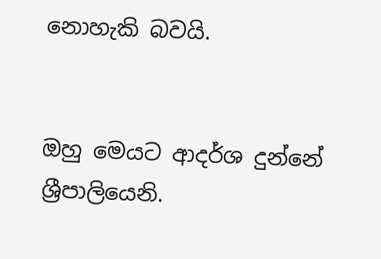නොහැකි බවයි.


ඔහු මෙයට ආදර්ශ දුන්නේ ශ්‍රීපාලියෙනි.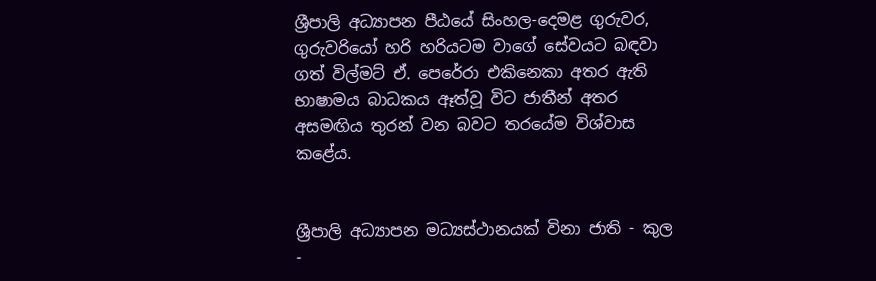ශ්‍රීපාලි අධ්‍යාපන පීඨයේ සිංහල-දෙමළ ගුරුවර, ගුරුවරියෝ හරි හරියටම වාගේ සේවයට බඳවා ගත් විල්මට් ඒ. පෙරේරා එකිනෙකා අතර ඇති භාෂාමය බාධකය ඈත්වූ විට ජාතීන් අතර අසමඟිය තුරන් වන බවට තරයේම විශ්වාස කළේය.


ශ්‍රීපාලි අධ්‍යාපන මධ්‍යස්ථානයක් විනා ජාති - කුල -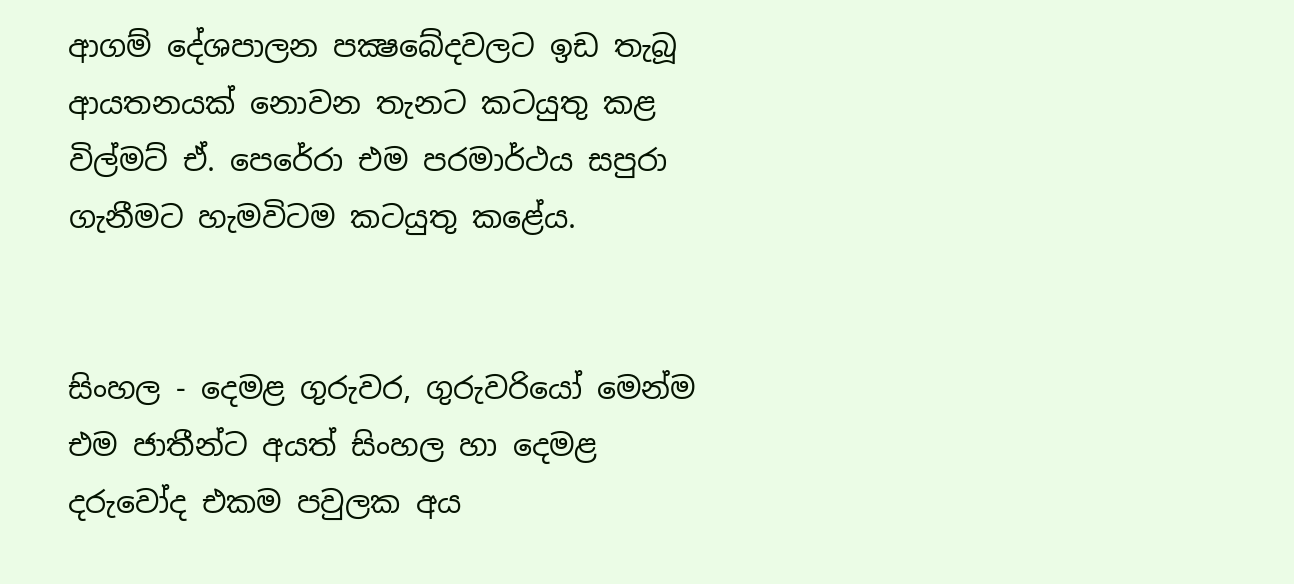ආගම් දේශපාලන පක්‍ෂබේදවලට ඉඩ තැබූ ආයතනයක් නොවන තැනට කටයුතු කළ විල්මට් ඒ. පෙරේරා එම පරමාර්ථය සපුරා ගැනීමට හැමවිටම කටයුතු කළේය.


සිංහල - දෙමළ ගුරුවර, ගුරුවරියෝ මෙන්ම එම ජාතීන්ට අයත් සිංහල හා දෙමළ දරුවෝද එකම පවුලක අය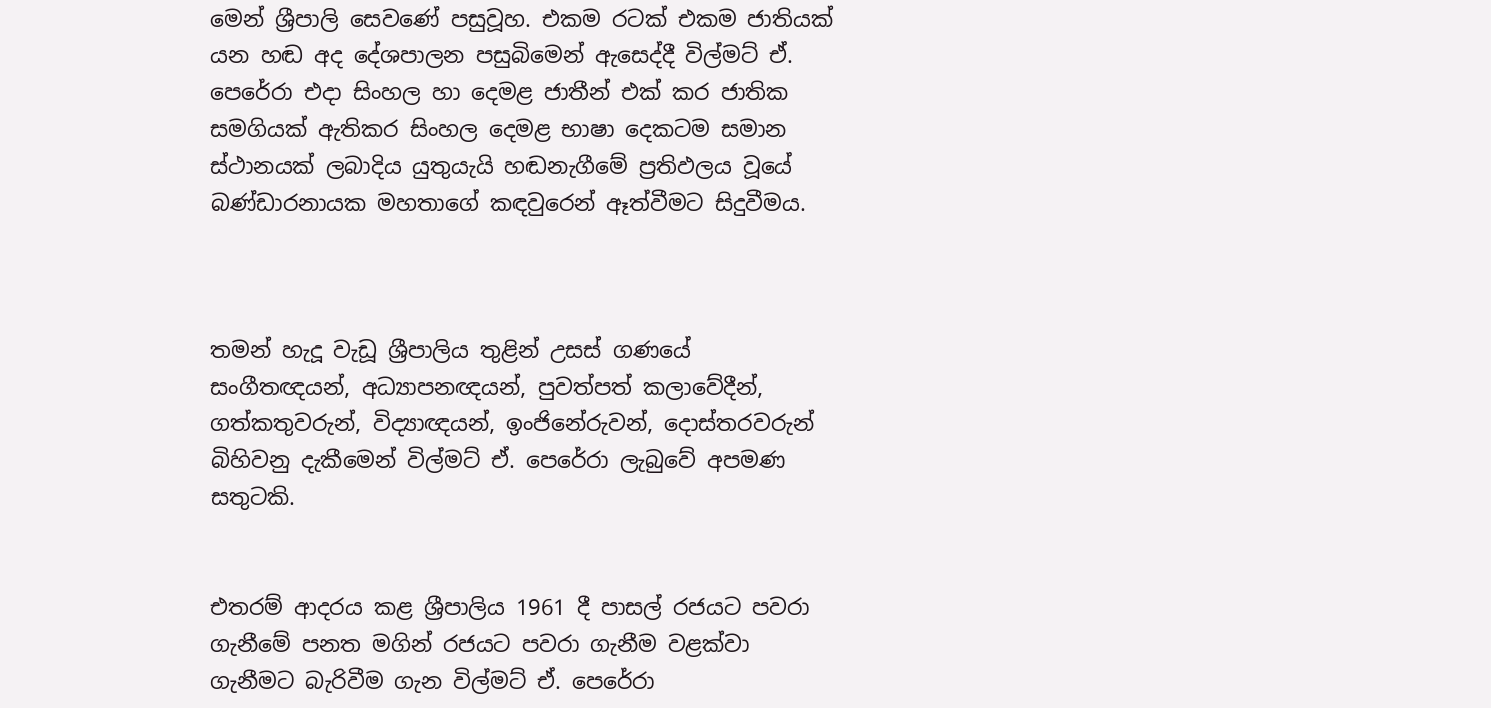මෙන් ශ්‍රීපාලි සෙවණේ පසුවූහ. එකම රටක් එකම ජාතියක් යන හඬ අද දේශපාලන පසුබිමෙන් ඇසෙද්දී විල්මට් ඒ. පෙරේරා එදා සිංහල හා දෙමළ ජාතීන් එක් කර ජාතික සමගියක් ඇතිකර සිංහල දෙමළ භාෂා දෙකටම සමාන ස්ථානයක් ලබාදිය යුතුයැයි හඬනැගීමේ ප්‍රතිඵලය වූයේ බණ්ඩාරනායක මහතාගේ කඳවුරෙන් ඈත්වීමට සිදුවීමය.



තමන් හැදූ වැඩූ ශ්‍රීපාලිය තුළින් උසස් ගණයේ සංගීතඥයන්, අධ්‍යාපනඥයන්, පුවත්පත් කලාවේදීන්, ගත්කතුවරුන්, විද්‍යාඥයන්, ඉංජිනේරුවන්, දොස්තරවරුන් බිහිවනු දැකීමෙන් විල්මට් ඒ. පෙරේරා ලැබුවේ අපමණ සතුටකි.


එතරම් ආදරය කළ ශ්‍රීපාලිය 1961 දී පාසල් රජයට පවරා ගැනීමේ පනත මගින් රජයට පවරා ගැනීම වළක්වා ගැනීමට බැරිවීම ගැන විල්මට් ඒ. පෙරේරා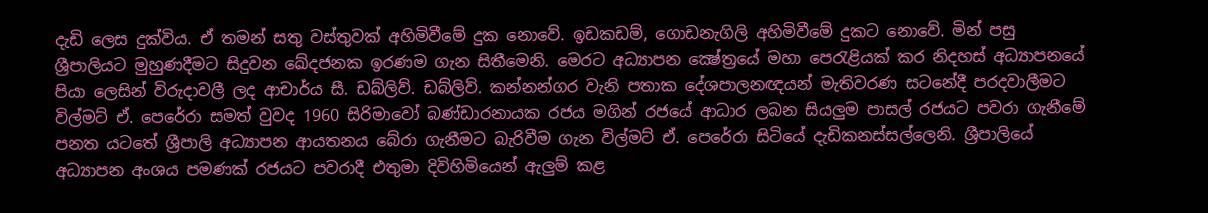දැඩි ලෙස දුක්විය. ඒ තමන් සතු වස්තුවක් අහිමිවීමේ දුක නොවේ. ඉඩකඩම්, ගොඩනැගිලි අහිමිවීමේ දුකට නොවේ. මින් පසු ශ්‍රීපාලියට මුහුණදීමට සිදුවන ඛේදජනක ඉරණම ගැන සිතීමෙනි. මෙරට අධ්‍යාපන ක්‍ෂේත්‍රයේ මහා පෙරැළියක් කර නිදහස් අධ්‍යාපනයේ පියා ලෙසින් විරුදාවලී ලද ආචාර්ය සී. ඩබ්ලිව්. ඩබ්ලිව්. කන්නන්ගර වැනි පතාක දේශපාලනඥයන් මැතිවරණ සටනේදී පරදවාලීමට විල්මට් ඒ. පෙරේරා සමත් වුවද 1960 සිරිමාවෝ බණ්ඩාරනායක රජය මගින් රජයේ ආධාර ලබන සියලුම පාසල් රජයට පවරා ගැනීමේ පනත යටතේ ශ්‍රීපාලි අධ්‍යාපන ආයතනය බේරා ගැනීමට බැරිවීම ගැන විල්මට් ඒ. පෙරේරා සිටියේ දැඩිකනස්සල්ලෙනි. ශ්‍රීපාලියේ අධ්‍යාපන අංශය පමණක් රජයට පවරාදී එතුමා දිවිහිමියෙන් ඇලුම් කළ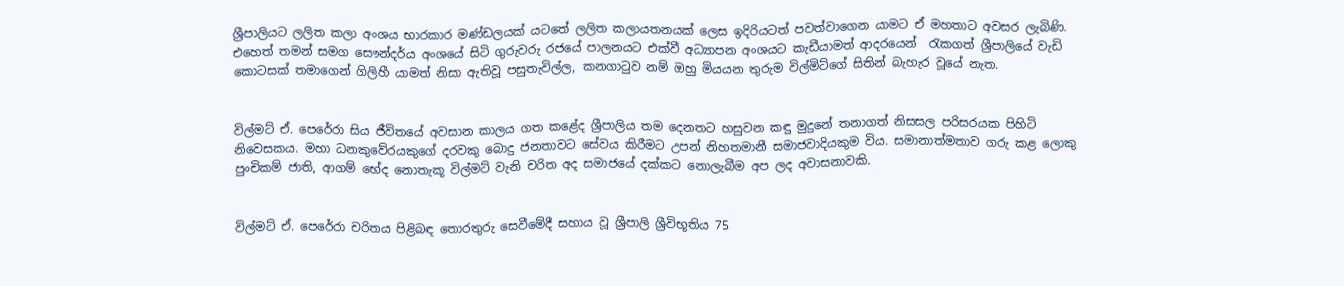ශ්‍රීපාලියට ලලිත කලා අංශය භාරකාර මණ්ඩලයක් යටතේ ලලිත කලායතනයක් ලෙස ඉදිරියටත් පවත්වාගෙන යාමට ඒ මහතාට අවසර ලැබිණි. එහෙත් තමන් සමග සෞන්දර්ය අංශයේ සිටි ගුරුවරු රජයේ පාලනයට එක්වී අධ්‍යාපන අංශයට කැඩීයාමත් ආදරයෙන්  රැකගත් ශ්‍රීපාලියේ වැඩි කොටසක් තමාගෙන් ගිලිහී යාමත් නිසා ඇතිවූ පසුතැවිල්ල, කනගාටුව නම් ඔහු මියයන තුරුම විල්මිට්ගේ සිතින් බැහැර වූයේ නැත.


විල්මට් ඒ. පෙරේරා සිය ජීවිතයේ අවසාන කාලය ගත කළේද ශ්‍රීපාලිය තම දෙනතට හසුවන කඳු මුදුනේ තනාගත් නිසසල පරිසරයක පිහිටි නිවෙසකය. මහා ධනකුවේරයකුගේ දරවකු බොදු ජනතාවට සේවය කිරීමට උපන් නිහතමානී සමාජවාදියකුම විය. සමානාත්මතාව ගරු කළ ලොකු පුංචිකම් ජාති, ආගම් භේද නොතැකූ විල්මට් වැනි චරිත අද සමාජයේ දක්කට නොලැබීම අප ලද අවාසනාවකි.


විල්මට් ඒ. පෙරේරා චරිතය පිළිබඳ තොරතුරු සෙවීමේදී සහාය වූ ශ්‍රීපාලි ශ්‍රීවිභූතිය 75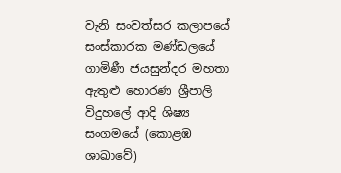වැනි සංවත්සර කලාපයේ සංස්කාරක මණ්ඩලයේ ගාමිණී ජයසුන්දර මහතා ඇතුළු හොරණ ශ්‍රීපාලි විදුහලේ ආදි ශිෂ්‍ය සංගමයේ (කොළඹ ශාඛාවේ)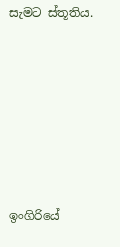සැමට ස්තූතිය.







ඉංගිරියේ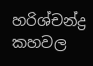හරිශ්චන්ද්‍ර කහවල